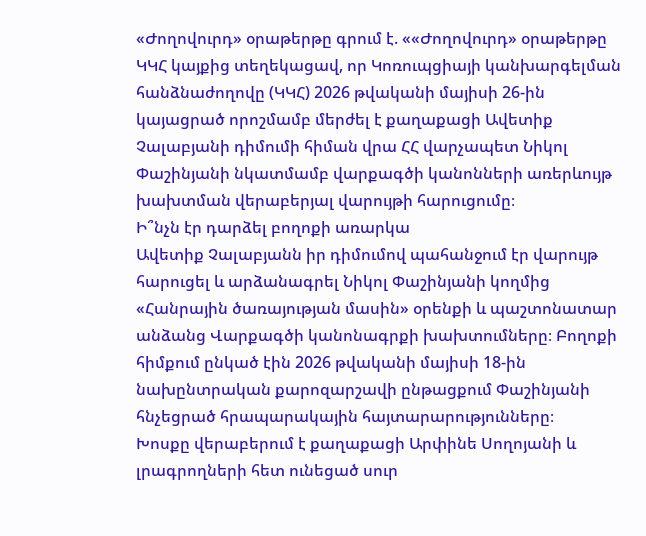«Ժողովուրդ» օրաթերթը գրում է. ««Ժողովուրդ» օրաթերթը ԿԿՀ կայքից տեղեկացավ, որ Կոռուպցիայի կանխարգելման հանձնաժողովը (ԿԿՀ) 2026 թվականի մայիսի 26-ին կայացրած որոշմամբ մերժել է քաղաքացի Ավետիք Չալաբյանի դիմումի հիման վրա ՀՀ վարչապետ Նիկոլ Փաշինյանի նկատմամբ վարքագծի կանոնների առերևույթ խախտման վերաբերյալ վարույթի հարուցումը։
Ի՞նչն էր դարձել բողոքի առարկա
Ավետիք Չալաբյանն իր դիմումով պահանջում էր վարույթ հարուցել և արձանագրել Նիկոլ Փաշինյանի կողմից «Հանրային ծառայության մասին» օրենքի և պաշտոնատար անձանց Վարքագծի կանոնագրքի խախտումները։ Բողոքի հիմքում ընկած էին 2026 թվականի մայիսի 18-ին նախընտրական քարոզարշավի ընթացքում Փաշինյանի հնչեցրած հրապարակային հայտարարությունները։
Խոսքը վերաբերում է քաղաքացի Արփինե Սողոյանի և լրագրողների հետ ունեցած սուր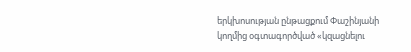երկխոսության ընթացքում Փաշինյանի կողմից օգտագործված «կզացնելու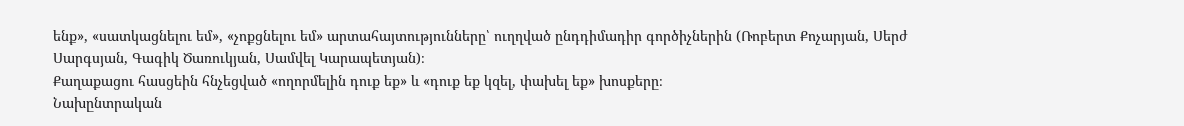ենք», «սատկացնելու եմ», «չոքցնելու եմ» արտահայտությունները՝ ուղղված ընդդիմադիր գործիչներին (Ռոբերտ Քոչարյան, Սերժ Սարգսյան, Գագիկ Ծառուկյան, Սամվել Կարապետյան)։
Քաղաքացու հասցեին հնչեցված «ողորմելին դուք եք» և «դուք եք կզել, փախել եք» խոսքերը։
Նախընտրական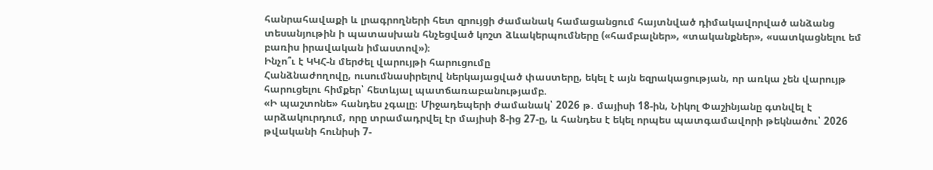հանրահավաքի և լրագրողների հետ զրույցի ժամանակ համացանցում հայտնված դիմակավորված անձանց տեսանյութին ի պատասխան հնչեցված կոշտ ձևակերպումները («համբալներ», «տականքներ», «սատկացնելու եմ բառիս իրավական իմաստով»)։
Ինչո՞ւ է ԿԿՀ-ն մերժել վարույթի հարուցումը
Հանձնաժողովը, ուսումնասիրելով ներկայացված փաստերը, եկել է այն եզրակացության, որ առկա չեն վարույթ հարուցելու հիմքեր՝ հետևյալ պատճառաբանությամբ.
«Ի պաշտոնե» հանդես չգալը։ Միջադեպերի ժամանակ՝ 2026 թ. մայիսի 18-ին, Նիկոլ Փաշինյանը գտնվել է արձակուրդում, որը տրամադրվել էր մայիսի 8-ից 27-ը, և հանդես է եկել որպես պատգամավորի թեկնածու՝ 2026 թվականի հունիսի 7-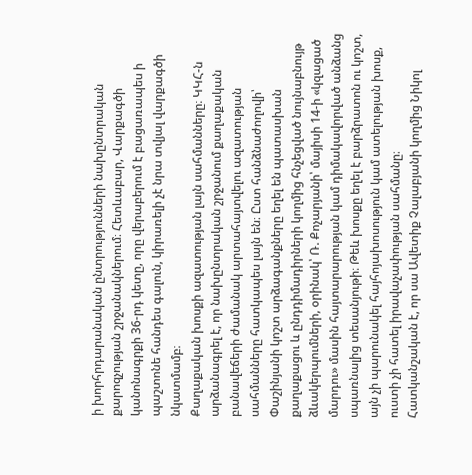ի խորհրդարանական ընտրությունների նախընտրական քարոզչության շրջանակներում։ Հետևաբար, Վարքագծի կանոնագրքի 36-րդ կետը, որը վերաբերում է բացառապես ի պաշտոնե հանդես գալուն, կիրառելի չէ նրա տվյալ վարքագծի նկատմամբ։
Քաղաքական խոսքի ազատության լայն սահմանները։ ԿԿՀ-ն արձանագրել է, որ նախընտրական շրջանում քաղաքական բանավեճերի ժամանակ արտահայտվելու ազատության սահմանները հատկապես լայն են։ Ըստ հանձնաժողովի՝ Փաշինյանի կոշտ արձագանքները եղել են պատասխան քաղաքացու և ընդդիմադիրների կողմից հնչեցված նույնաբնույթ ձևակերպումների, օրինակ՝ Ռ. Քոչարյանի՝ մայիսի 14-ի «կզացած մարդու» մասին հայտարարության կամ դիմակավորված անձանց սպառնալից տեսանյութի։ Թեև խոսքը եղել է բարձրատոն ու կոշտ, այն չի պարունակել հայհոյախոսություն կամ ատելության խոսք, ուստի չի հատել իրավաչափության սահմանը։
Հատկանշական է, որ սա Ավետիք Չալաբյանի կողմից Նիկոլ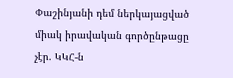Փաշինյանի դեմ ներկայացված միակ իրավական գործընթացը չէր. ԿԿՀ-ն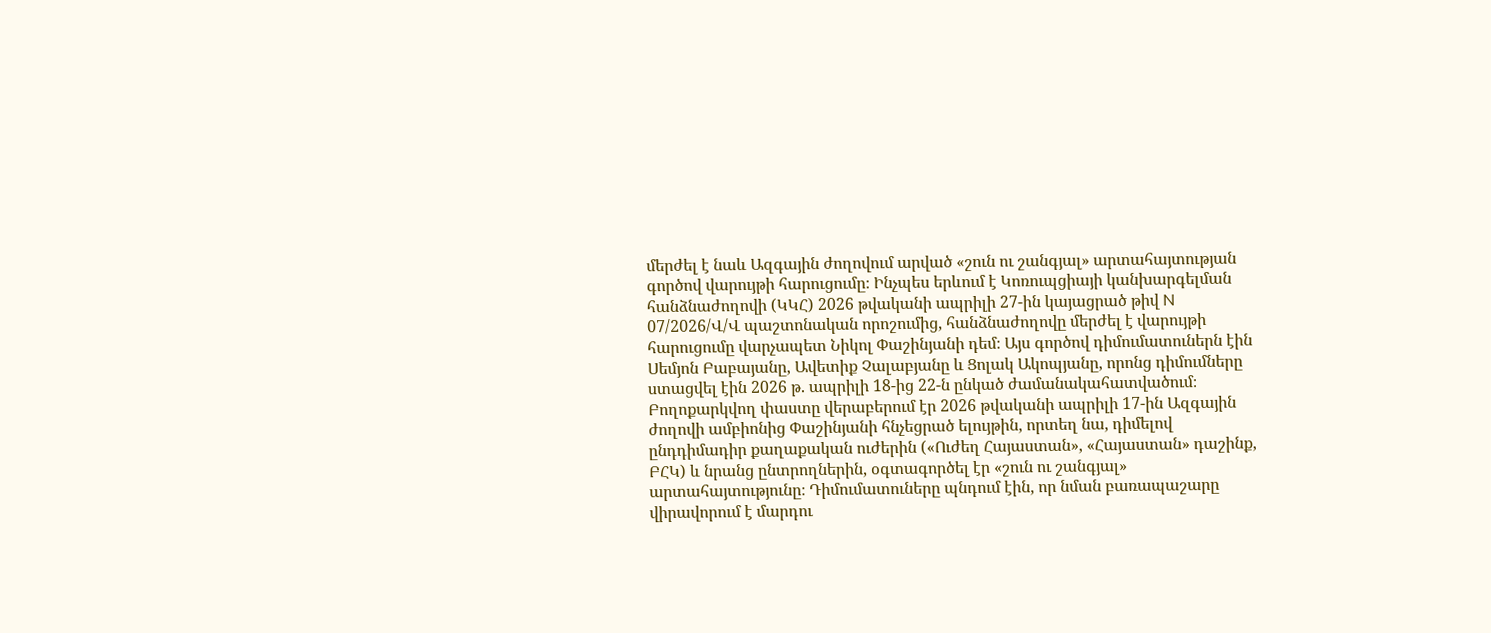մերժել է նաև Ազգային ժողովում արված «շուն ու շանգյալ» արտահայտության գործով վարույթի հարուցումը։ Ինչպես երևում է Կոռուպցիայի կանխարգելման հանձնաժողովի (ԿԿՀ) 2026 թվականի ապրիլի 27-ին կայացրած թիվ N 07/2026/Վ/Վ պաշտոնական որոշումից, հանձնաժողովը մերժել է վարույթի հարուցումը վարչապետ Նիկոլ Փաշինյանի դեմ։ Այս գործով դիմումատուներն էին Սեմյոն Բաբայանը, Ավետիք Չալաբյանը և Ցոլակ Ակոպյանը, որոնց դիմումները ստացվել էին 2026 թ. ապրիլի 18-ից 22-ն ընկած ժամանակահատվածում։ Բողոքարկվող փաստը վերաբերում էր 2026 թվականի ապրիլի 17-ին Ազգային ժողովի ամբիոնից Փաշինյանի հնչեցրած ելույթին, որտեղ նա, դիմելով ընդդիմադիր քաղաքական ուժերին («Ուժեղ Հայաստան», «Հայաստան» դաշինք, ԲՀԿ) և նրանց ընտրողներին, օգտագործել էր «շուն ու շանգյալ» արտահայտությունը։ Դիմումատուները պնդում էին, որ նման բառապաշարը վիրավորում է մարդու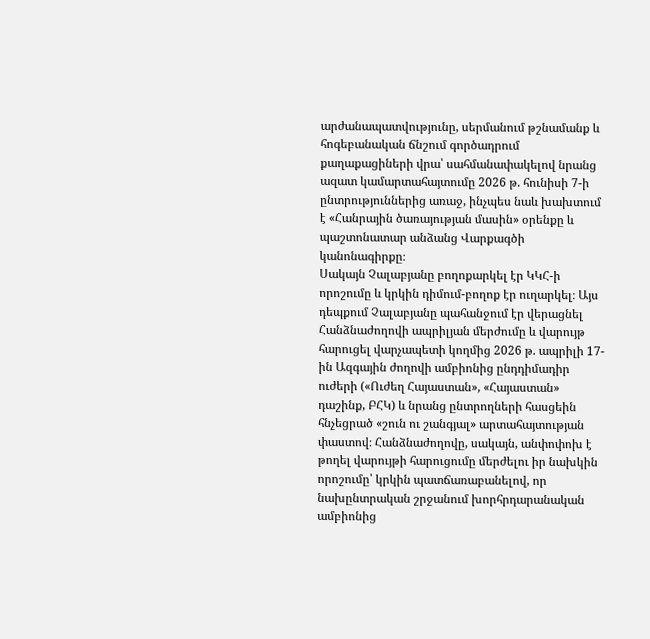արժանապատվությունը, սերմանում թշնամանք և հոգեբանական ճնշում գործադրում քաղաքացիների վրա՝ սահմանափակելով նրանց ազատ կամարտահայտումը 2026 թ. հունիսի 7-ի ընտրություններից առաջ, ինչպես նաև խախտում է «Հանրային ծառայության մասին» օրենքը և պաշտոնատար անձանց Վարքագծի կանոնագիրքը։
Սակայն Չալաբյանը բողոքարկել էր ԿԿՀ-ի որոշումը և կրկին դիմում-բողոք էր ուղարկել։ Այս դեպքում Չալաբյանը պահանջում էր վերացնել Հանձնաժողովի ապրիլյան մերժումը և վարույթ հարուցել վարչապետի կողմից 2026 թ. ապրիլի 17-ին Ազգային ժողովի ամբիոնից ընդդիմադիր ուժերի («Ուժեղ Հայաստան», «Հայաստան» դաշինք, ԲՀԿ) և նրանց ընտրողների հասցեին հնչեցրած «շուն ու շանգյալ» արտահայտության փաստով։ Հանձնաժողովը, սակայն, անփոփոխ է թողել վարույթի հարուցումը մերժելու իր նախկին որոշումը՝ կրկին պատճառաբանելով, որ նախընտրական շրջանում խորհրդարանական ամբիոնից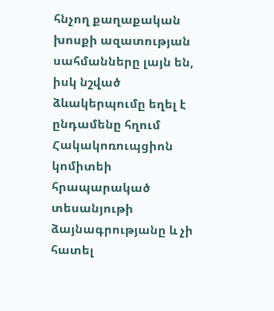հնչող քաղաքական խոսքի ազատության սահմանները լայն են, իսկ նշված ձևակերպումը եղել է ընդամենը հղում Հակակոռուպցիոն կոմիտեի հրապարակած տեսանյութի ձայնագրությանը և չի հատել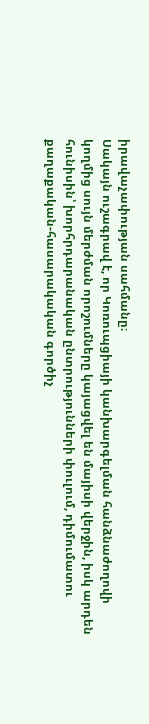իրավաչափության սահմանը։
Սակայն ուշագրավ է, որ Կոռուպցիայի կանխարգելման հանձնաժողովի կողմից սույն մերժման որոշումները կայացվել են մայիսի վերջին, իսկ արդեն հունիսին՝ խորհրդարանական ընտրությունների փուլում, դիմումատու քաղաքական-հասարակական գործիչ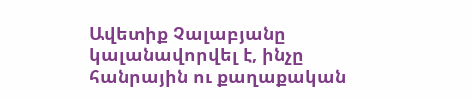Ավետիք Չալաբյանը կալանավորվել է, ինչը հանրային ու քաղաքական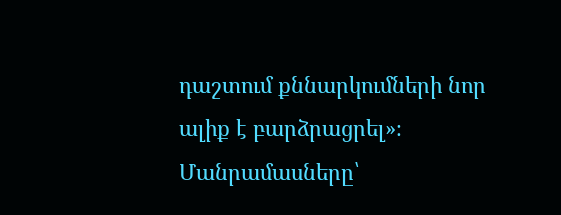դաշտում քննարկումների նոր ալիք է բարձրացրել»։
Մանրամասները՝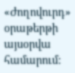«Ժողովուրդ» օրաթերթի այսօրվա համարում: